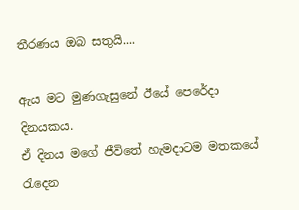තීරණය ඔබ සතුයි....

ඇය මට මුණගැසුනේ ඊයේ පෙරේදා දිනයකය.
ඒ දිනය මගේ ජීවිතේ හැමදාටම මතකයේ රැදෙන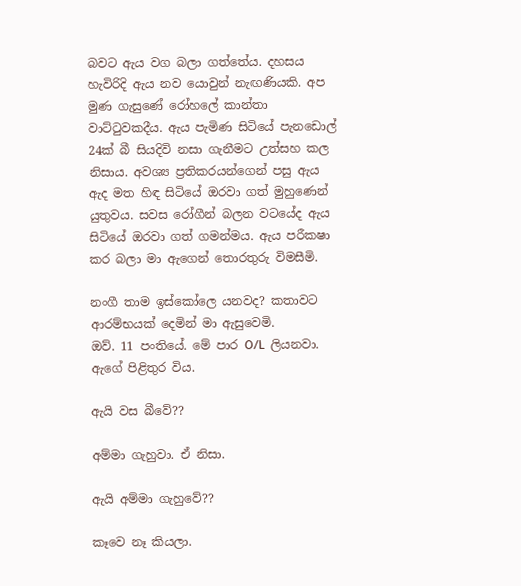බවට ඇය වග බලා ගත්තේය. දහසය හැවිරිදි ඇය නව යොවුන් නැඟණියකි. අප මුණ ගැසුණේ රෝහලේ කාන්තා වාට්ටුවකදීය. ඇය පැමිණ සිටියේ පැනඩොල් 24ක් බී සියදිවි නසා ගැනීමට උත්සහ කල නිසාය. අවශ්‍ය ප්‍රතිකරයන්ගෙන් පසු ඇය ඇද මත හිඳ සිටියේ ඔරවා ගත් මුහුණෙන් යුතුවය. සවස රෝගීන් බලන වටයේද ඇය සිටියේ ඔරවා ගත් ගමන්මය. ඇය පරීකෂා කර බලා මා ඇගෙන් තොරතුරු විමසීමි.

නංගී තාම ඉස්කෝලෙ යනවද? කතාවට ආරම්භයක් දෙමින් මා ඇසුවෙමි.
ඔව්. 11 පංතියේ. මේ පාර O/L  ලියනවා. ඇගේ පිළිතුර විය.

ඇයි වස බීවේ??

අම්මා ගැහුවා. ඒ නිසා.

ඇයි අම්මා ගැහුවේ??

කෑවෙ නෑ කියලා.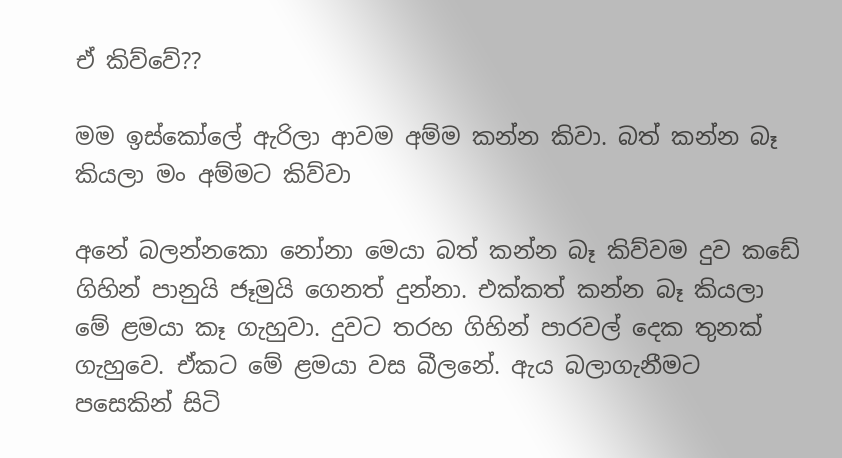ඒ කිව්වේ??

මම ඉස්කෝලේ ඇරිලා ආවම අම්ම කන්න කිවා. බත් කන්න බෑ කියලා මං අම්මට කිව්වා

අනේ බලන්නකො නෝනා මෙයා බත් කන්න බෑ කිව්වම දුව කඩේ ගිහින් පානුයි ජෑමුයි ගෙනත් දුන්නා. එක්කත් කන්න බෑ කියලා මේ ළමයා කෑ ගැහුවා. දුවට තරහ ගිහින් පාරවල් දෙක තුනක් ගැහුවෙ. ඒකට මේ ළමයා වස බීලනේ. ඇය බලාගැනීමට පසෙකින් සිටි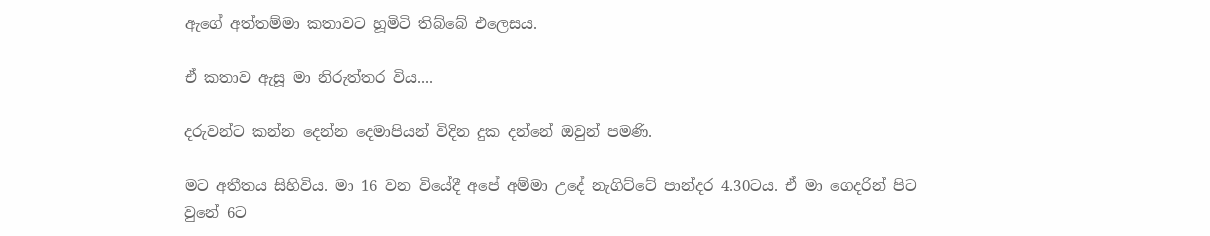ඇගේ අත්තම්මා කතාවට හූමිටි තිබ්බේ එලෙසය.

ඒ කතාව ඇසූ මා නිරුත්තර විය....

දරුවන්ට කන්න දෙන්න දෙමාපියන් විදින දුක දන්නේ ඔවුන් පමණි.

මට අතීතය සිහිවිය. මා 16 වන වියේදී අපේ අම්මා උදේ නැගිට්ටේ පාන්දර 4.30ටය. ඒ මා ගෙදරින් පිට වුනේ 6ට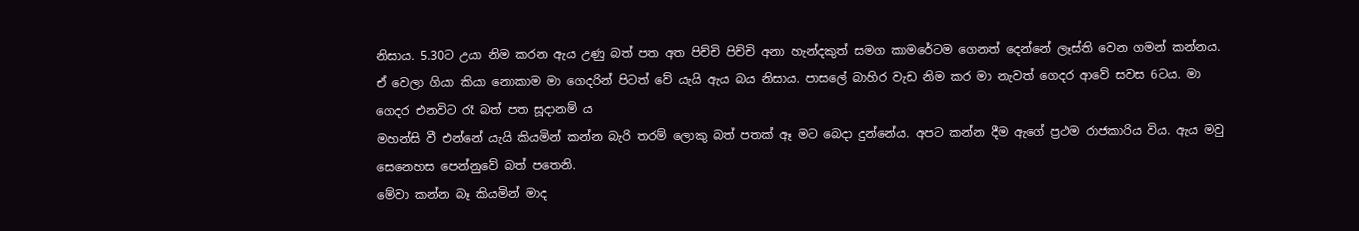නිසාය. 5.30ට උයා නිම කරන ඇය උණු බත් පත අත පිච්චි පිච්චි අනා හැන්දකුත් සමග කාමරේටම ගෙනත් දෙන්නේ ලෑස්ති වෙන ගමන් කන්නය. ඒ වෙලා ගියා කියා නොකාම මා ගෙදරින් පිටත් වේ යැයි ඇය බය නිසාය. පාසලේ බාහිර වැඩ නිම කර මා නැවත් ගෙදර ආවේ සවස 6ටය. මා ගෙදර එනවිට රෑ බත් පත සූදානම් ය
මහන්සි වී එන්නේ යැයි කියමින් කන්න බැරි තරම් ලොකු බත් පතක් ඈ මට බෙදා දුන්නේය. අපට කන්න දීම ඇගේ ප්‍රථම රාජකාරිය විය. ඇය මවු සෙනෙහස පෙන්නුවේ බත් පතෙනි.
මේවා කන්න බෑ කියමින් මාද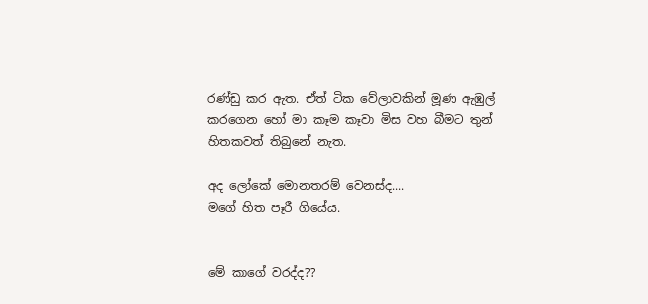රණ්ඩු කර ඇත. ඒත් ටික වේලාවකින් මූණ ඇඹුල් කරගෙන හෝ මා කෑම කෑවා මිස වහ බීමට තුන් හිතකවත් තිබුනේ නැත.

අද ලෝකේ මොනතරම් වෙනස්ද....
මගේ හිත පෑරී ගියේය.


මේ කාගේ වරද්ද??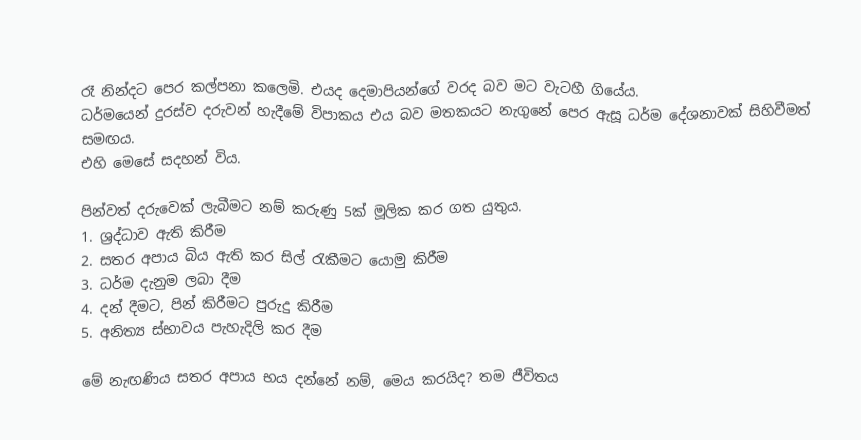රෑ නින්දට පෙර කල්පනා කලෙමි. එයද දෙමාපියන්ගේ වරද බව මට වැටහී ගියේය.
ධර්මයෙන් දුරස්ව දරුවන් හැදීමේ විපාකය එය බව මතකයට නැගුනේ පෙර ඇසූ ධර්ම දේශනාවක් සිහිවීමත් සමඟය.
එහි මෙසේ සදහන් විය.

පින්වත් දරුවෙක් ලැබීමට නම් කරුණු 5ක් මූලික කර ගත යුතුය.
1. ශ්‍රද්ධාව ඇති කිරීම
2. සතර අපාය බිය ඇති කර සිල් රැකීමට යොමු කිරීම
3. ධර්ම දැනුම ලබා දීම
4. දන් දීමට, පින් කිරීමට පුරුදු කිරීම
5. අනිත්‍ය ස්භාවය පැහැදිලි කර දීම

මේ නැඟණිය සතර අපාය භය දන්නේ නම්, මෙය කරයිද? තම ජීවිතය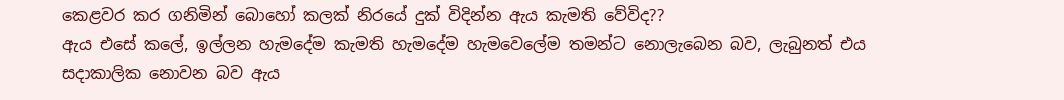කෙළවර කර ගනිමින් බොහෝ කලක් නිරයේ දුක් විදින්න ඇය කැමති වේවිද??
ඇය එසේ කලේ, ඉල්ලන හැමදේම කැමති හැමදේම හැමවෙලේම තමන්ට නොලැබෙන බව, ලැබුනත් එය සදාකාලික නොවන බව ඇය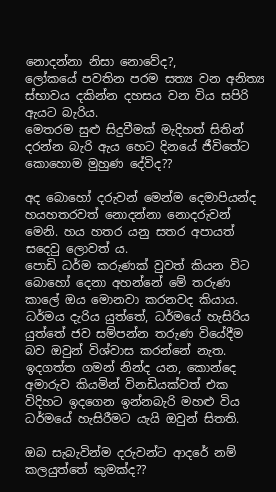නොදන්නා නිසා නොවේද?,
ලෝකයේ පවතින පරම සත්‍ය වන අනිත්‍ය ස්භාවය දකින්න දහසය වන විය සපිරි ඇයට බැරිය.
මෙතරම සුළු සිදුවීමක් මැදිහත් සිතින් දරන්න බැරි ඇය හෙට දිනයේ ජීවිතේට කොහොම මුහුණ දේවිද??

අද බොහෝ දරුවන් මෙන්ම දෙමාපියන්ද හයහතරවත් නොදන්නා නොදරුවන් මෙනි. හය හතර යනු සතර අපායත් සදෙවු ලොවත් ය.
පොඩි ධර්ම කරුණක් වුවත් කියන විට බොහෝ දෙනා අහන්නේ මේ තරුණ කාලේ ඔය මොනවා කරනවද කියාය. ධර්මය දැරිය යුත්තේ, ධර්මයේ හැසිරිය යුත්තේ ජව සම්පන්න තරුණ වියේදීම බව ඔවුන් විශ්වාස කරන්නේ නැත.
ඉදගත්ත ගමන් නින්ද යන, කොන්දෙ අමාරුව කියමින් විනඩියක්වත් එක විදිහට ඉදගෙන ඉන්නබැරි මහළු විය ධර්මයේ හැසිරීමට යැයි ඔවුන් සිතති.

ඔබ සැබැවින්ම දරුවන්ට ආදරේ නම් කලයුත්තේ කුමක්ද??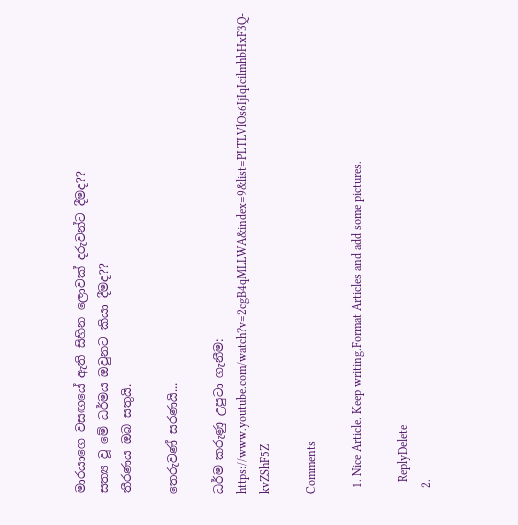මාරයාගෙ වසඟයේ ඇති සිහින ලොවක් දරුවන්ට දීමද??
සත්‍ය වූ මේ ධර්මය ඔවුනට කියා දීමද??
තීරණය ඔබ සතුයි.

තෙරුවණ් සරණයි...

ධර්ම කරුණු උපුටා ගැනීම: https://www.youtube.com/watch?v=2cgB4qMLLWA&index=9&list=PLTLVlOs6IjIqIcilmhbHxF3Q-kvZShF5Z

Comments

  1. Nice Article. Keep writing.Format Articles and add some pictures.

    ReplyDelete
  2.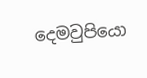දෙමවුපියො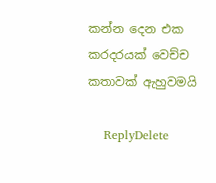කන්න දෙන එක කරදරයක් වෙච්ච කතාවක් ඇහුවමයි

    ReplyDelete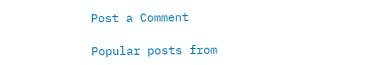Post a Comment

Popular posts from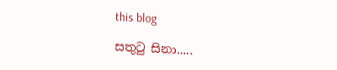this blog

සතුටු සිනා.....